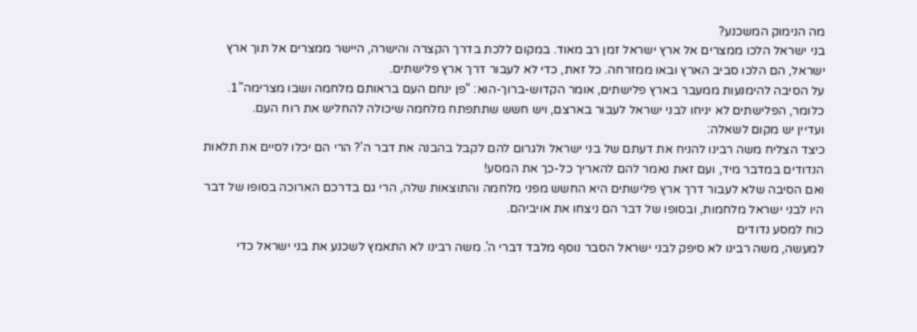מה הנימוק המשכנע?
בני ישראל הלכו ממצרים אל ארץ ישראל זמן רב מאוד. במקום ללכת בדרך הקצרה והישרה, היישר ממצרים אל תוך ארץ ישראל, הם הלכו סביב הארץ ובאו ממזרחה. כל זאת, כדי לא לעבור דרך ארץ פלישתים.
על הסיבה להימנעות ממעבר בארץ פלישתים, אומר הקדוש-ברוך-הוא: "פן ינחם העם בראותם מלחמה ושבו מצרימה"1. כלומר, הפלישתים לא יניחו לבני ישראל לעבור בארצם, ויש חשש שתתפתח מלחמה שיכולה להחליש את רוח העם.
ועדיין יש מקום לשאלה:
כיצד הצליח משה רבינו להניח את דעתם של בני ישראל ולגרום להם לקבל בהבנה את דבר ה'? הרי הם יכלו לסיים את תלאות הנדודים במדבר מיד, ועם זאת נאמר להם להאריך כל-כך את המסע!
ואם הסיבה שלא לעבור דרך ארץ פלישתים היא החשש מפני מלחמה והתוצאות שלה, הרי גם בדרכם הארוכה בסופו של דבר היו לבני ישראל מלחמות, ובסופו של דבר הם ניצחו את אויביהם.
כוח למסע נדודים
למעשה, משה רבינו לא סיפק לבני ישראל הסבר נוסף מלבד דברי ה'. משה רבינו לא התאמץ לשכנע את בני ישראל כדי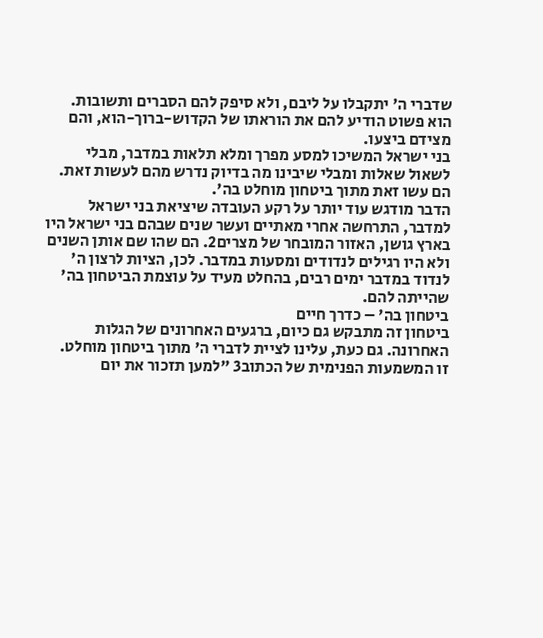שדברי ה' יתקבלו על ליבם, ולא סיפק להם הסברים ותשובות. הוא פשוט הודיע להם את הוראתו של הקדוש-ברוך-הוא, והם מצידם ביצעו.
בני ישראל המשיכו למסע מפרך ומלא תלאות במדבר, מבלי לשאול שאלות ומבלי שיבינו מה בדיוק נדרש מהם לעשות זאת. הם עשו זאת מתוך ביטחון מוחלט בה'.
הדבר מודגש עוד יותר על רקע העובדה שיציאת בני ישראל למדבר, התרחשה אחרי מאתיים ועשר שנים שבהם בני ישראל היו בארץ גושן, האזור המובחר של מצרים2. הם שהו שם אותן השנים ולא היו רגילים לנדודים ומסעות במדבר. לכן, הציות לרצון ה' לנדוד במדבר ימים רבים, בהחלט מעיד על עוצמת הביטחון בה' שהייתה להם.
ביטחון בה' – כדרך חיים
ביטחון זה מתבקש גם כיום, ברגעים האחרונים של הגלות האחרונה. גם כעת, עלינו לציית לדברי ה' מתוך ביטחון מוחלט.
זו המשמעות הפנימית של הכתוב3 "למען תזכור את יום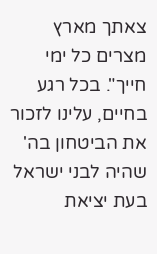צאתך מארץ מצרים כל ימי חייך". בכל רגע בחיים, עלינו לזכור את הביטחון בה' שהיה לבני ישראל בעת יציאת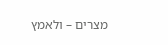מצרים – ולאמץ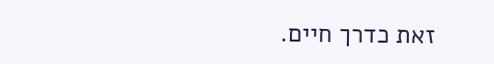זאת כדרך חיים.